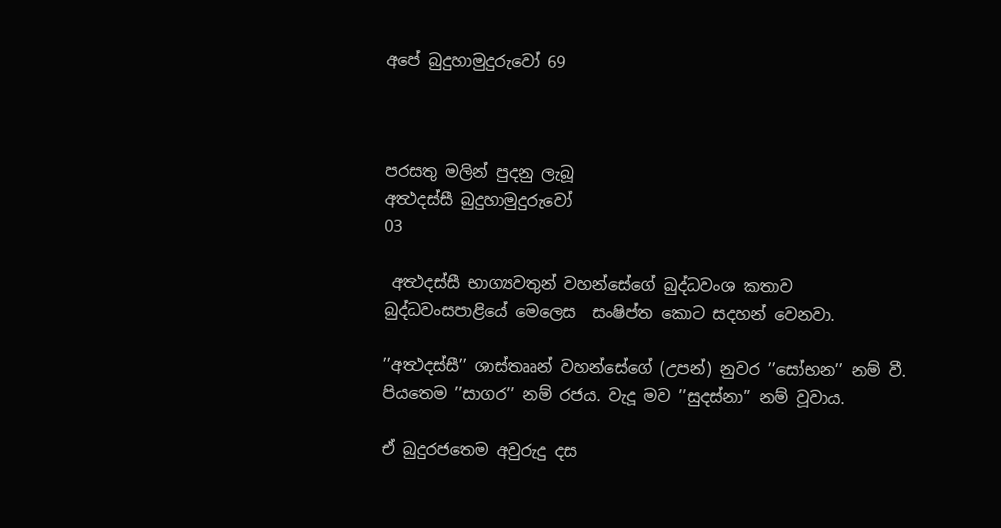අපේ බුදුහාමුදුරුවෝ 69



පරසතු මලින් පුදනු ලැබූ
අත්‍ථදස්සී බුදුහාමුදුරුවෝ
03

 අත්‍ථදස්සී භාග්‍යවතුන් වහන්සේගේ බුද්ධවංශ කතාව බුද්ධවංසපාළියේ මෙලෙස  සංෂිප්ත කොට සදහන් වෙනවා.

’’අත්‍ථදස්සී’’ ශාස්තෲන් වහන්සේගේ (උපන්) නුවර ’’සෝභන’’ නම් වී. පියතෙම ’’සාගර’’ නම් රජය. වැදූ මව ’’සුදස්නා’’ නම් වූවාය.

ඒ බුදුරජතෙම අවුරුදු දස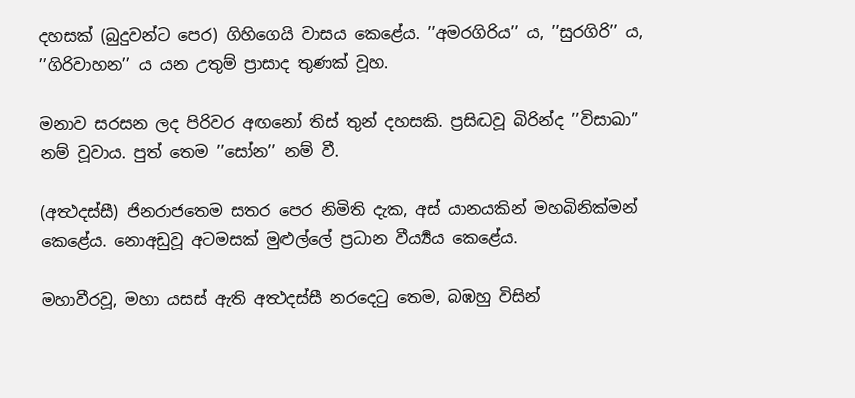දහසක් (බුදුවන්ට පෙර) ගිහිගෙයි වාසය කෙළේය. ’’අමරගිරිය’’ ය, ’’සුරගිරි’’ ය, ’’ගිරිවාහන’’ ය යන උතුම් ප්‍රාසාද තුණක් වූහ.

මනාව සරසන ලද පිරිවර අඟනෝ තිස් තුන් දහසකි. ප්‍රසිද්‍ධවූ බිරින්ද ’’විසාඛා’’ නම් වූවාය. පුත් තෙම ’’සෝන’’ නම් වී.

(අත්‍ථදස්සී) ජිනරාජතෙම සතර පෙර නිමිති දැක, අස් යානයකින් මහබිනික්මන් කෙළේය. නොඅඩුවූ අටමසක් මුළුල්ලේ ප්‍රධාන වීර්‍ය්‍යය කෙළේය.

මහාවීරවූ, මහා යසස් ඇති අත්‍ථදස්සී නරදෙටු තෙම, බඹහු විසින්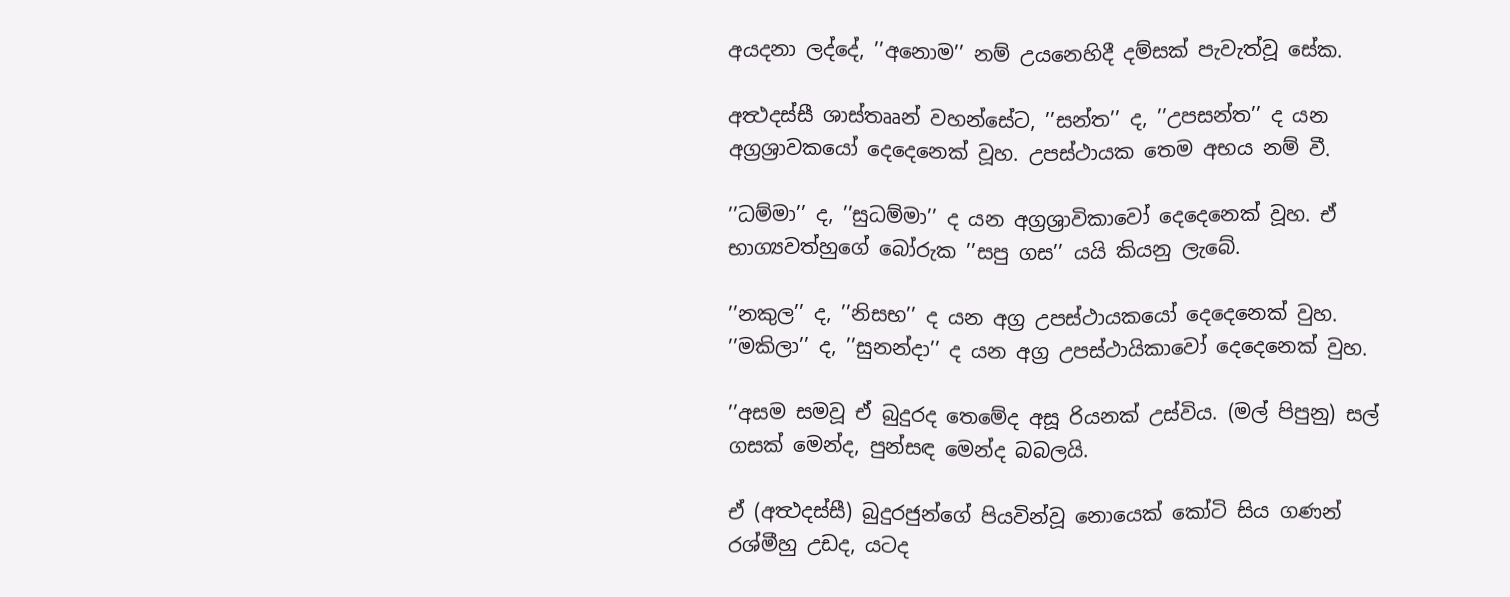අයදනා ලද්දේ, ’’අනොම’’ නම් උයනෙහිදී දම්සක් පැවැත්වූ සේක.

අත්‍ථදස්සී ශාස්තෲන් වහන්සේට, ’’සන්ත’’ ද, ’’උපසන්ත’’ ද යන අග්‍රශ්‍රාවකයෝ දෙදෙනෙක් වූහ. උපස්ථායක තෙම අභය නම් වී.

’’ධම්මා’’ ද, ’’සුධම්මා’’ ද යන අග්‍රශ්‍රාවිකාවෝ දෙදෙනෙක් වූහ. ඒ භාග්‍යවත්හුගේ බෝරුක ’’සපු ගස’’ යයි කියනු ලැබේ.

’’නකුල’’ ද, ’’නිසභ’’ ද යන අග්‍ර උපස්ථායකයෝ දෙදෙනෙක් වුහ. ’’මකිලා’’ ද, ’’සුනන්දා’’ ද යන අග්‍ර උපස්ථායිකාවෝ දෙදෙනෙක් වුහ.

’’අසම සමවූ ඒ බුදුරද තෙමේද අසූ රියනක් උස්විය. (මල් පිපුනු) සල් ගසක් මෙන්ද, පුන්සඳ මෙන්ද බබලයි.

ඒ (අත්‍ථදස්සී) බුදුරජුන්ගේ පියවින්වූ නොයෙක් කෝටි සිය ගණන් රශ්මීහු උඩද, යටද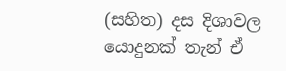(සහිත) දස දිශාවල යොදුනක් තැන් ඒ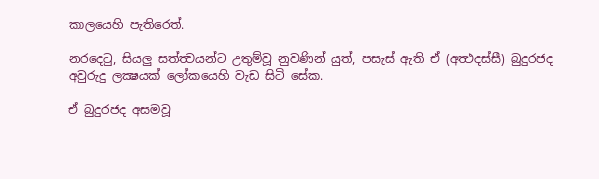කාලයෙහි පැතිරෙත්.

නරදෙටු, සියලු සත්ත්‍වයන්ට උතුම්වූ නුවණින් යුත්, පසැස් ඇති ඒ (අත්‍ථදස්සී) බුදුරජද අවුරුදු ලක්‍ෂයක් ලෝකයෙහි වැඩ සිටි සේක.

ඒ බුදුරජද අසමවූ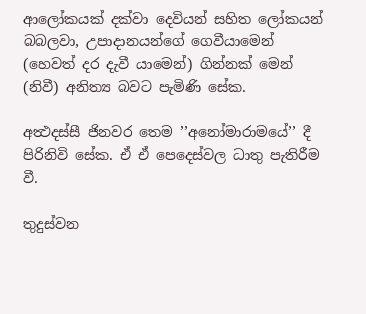ආලෝකයක් දක්වා දෙවියන් සහිත ලෝකයන් බබලවා, උපාදානයන්ගේ ගෙවීයාමෙන් (හෙවත් දර දැවී යාමෙන්) ගින්නක් මෙන් (නිවී) අනිත්‍ය බවට පැමිණි සේක.

අත්‍ථදස්සී ජිනවර තෙම ’’අනෝමාරාමයේ’’ දී පිරිනිවි සේක. ඒ ඒ පෙදෙස්වල ධාතු පැතිරීම වී.

තුදුස්වන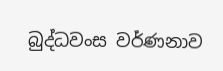බුද්ධවංස වර්ණනාව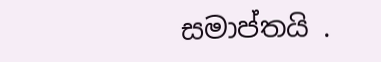සමාප්තයි .